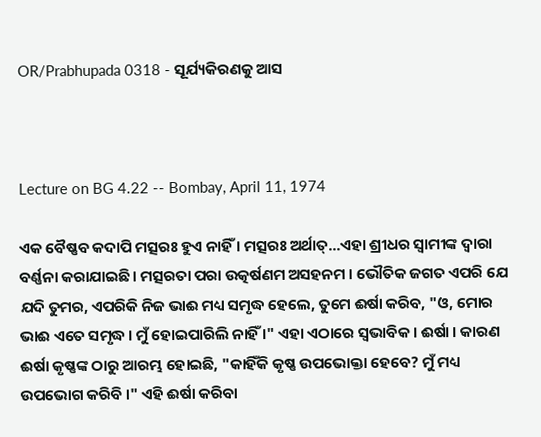OR/Prabhupada 0318 - ସୂର୍ଯ୍ୟକିରଣକୁ ଆସ



Lecture on BG 4.22 -- Bombay, April 11, 1974

ଏକ ବୈଷ୍ଣବ କଦାପି ମତ୍ସରଃ ହୁଏ ନାହିଁ । ମତ୍ସରଃ ଅର୍ଥାତ୍...ଏହା ଶ୍ରୀଧର ସ୍ଵାମୀଙ୍କ ଦ୍ଵାରା ବର୍ଣ୍ଣନା କରାଯାଇଛି । ମତ୍ସରତା ପରା ଉତ୍କର୍ଷଣମ ଅସହନମ । ଭୌତିକ ଜଗତ ଏପରି ଯେ ଯଦି ତୁମର, ଏପରିକି ନିଜ ଭାଈ ମଧ୍ୟ ସମୃଦ୍ଧ ହେଲେ, ତୁମେ ଈର୍ଷା କରିବ, "ଓ, ମୋର ଭାଈ ଏତେ ସମୃଦ୍ଧ । ମୁଁ ହୋଇପାରିଲି ନାହିଁ ।" ଏହା ଏଠାରେ ସ୍ଵଭାବିକ । ଈର୍ଷା । କାରଣ ଈର୍ଷା କୃଷ୍ଣଙ୍କ ଠାରୁ ଆରମ୍ଭ ହୋଇଛି, "କାହିଁକି କୃଷ୍ଣ ଉପଭୋକ୍ତା ହେବେ? ମୁଁ ମଧ୍ୟ ଉପଭୋଗ କରିବି ।" ଏହି ଈର୍ଷା କରିବା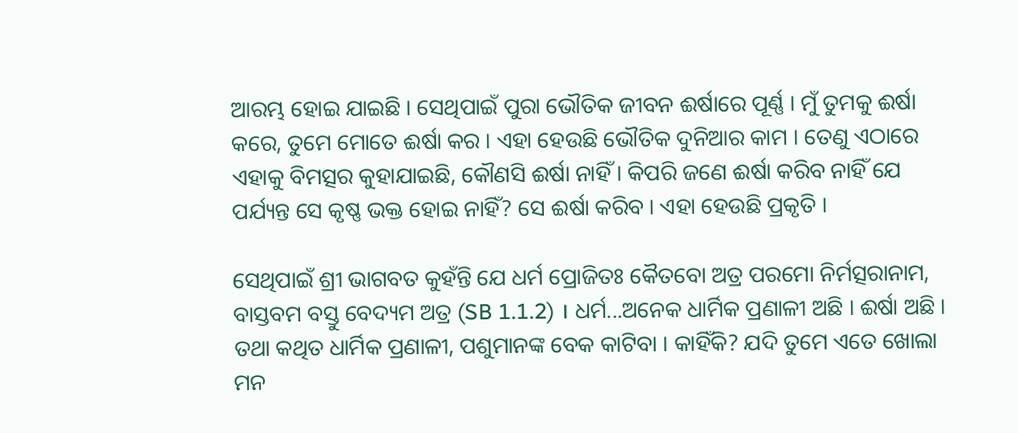ଆରମ୍ଭ ହୋଇ ଯାଇଛି । ସେଥିପାଇଁ ପୁରା ଭୌତିକ ଜୀବନ ଈର୍ଷାରେ ପୂର୍ଣ୍ଣ । ମୁଁ ତୁମକୁ ଈର୍ଷା କରେ, ତୁମେ ମୋତେ ଈର୍ଷା କର । ଏହା ହେଉଛି ଭୌତିକ ଦୁନିଆର କାମ । ତେଣୁ ଏଠାରେ ଏହାକୁ ବିମତ୍ସର କୁହାଯାଇଛି, କୌଣସି ଈର୍ଷା ନାହିଁ । କିପରି ଜଣେ ଈର୍ଷା କରିବ ନାହିଁ ଯେ ପର୍ଯ୍ୟନ୍ତ ସେ କୃଷ୍ଣ ଭକ୍ତ ହୋଇ ନାହିଁ? ସେ ଈର୍ଷା କରିବ । ଏହା ହେଉଛି ପ୍ରକୃତି ।

ସେଥିପାଇଁ ଶ୍ରୀ ଭାଗବତ କୁହଁନ୍ତି ଯେ ଧର୍ମ ପ୍ରୋଜିତଃ କୈତବୋ ଅତ୍ର ପରମୋ ନିର୍ମତ୍ସରାନାମ, ବାସ୍ତବମ ବସ୍ତୁ ବେଦ୍ୟମ ଅତ୍ର (SB 1.1.2) । ଧର୍ମ...ଅନେକ ଧାର୍ମିକ ପ୍ରଣାଳୀ ଅଛି । ଈର୍ଷା ଅଛି । ତଥା କଥିତ ଧାର୍ମିକ ପ୍ରଣାଳୀ, ପଶୁମାନଙ୍କ ବେକ କାଟିବା । କାହିଁକି? ଯଦି ତୁମେ ଏତେ ଖୋଲା ମନ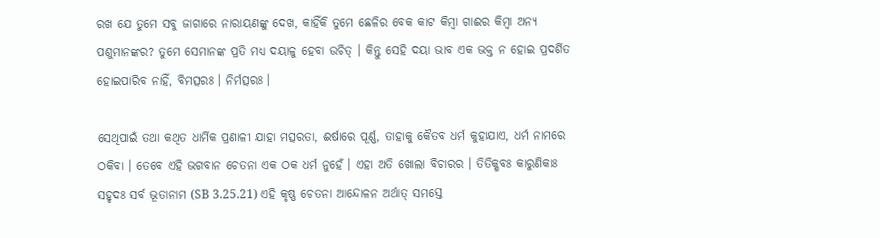ରଖ ଯେ ତୁମେ ସବୁ ଜାଗାରେ ନାରାୟଣଙ୍କୁ ଦେଖ, କାହିଁକି ତୁମେ ଛେଳିର ବେକ କାଟ କିମ୍ବା ଗାଈର କିମ୍ଵା ଅନ୍ୟ ପଶୁମାନଙ୍କର? ତୁମେ ସେମାନଙ୍କ ପ୍ରତି ମଧ୍ୟ ଦୟାଳୁ ହେବା ଉଚିତ୍ । କିନ୍ତୁ ସେହି ଦୟା ଭାବ ଏକ ଭକ୍ତ ନ ହୋଇ ପ୍ରଦର୍ଶିତ ହୋଇପାରିବ ନାହିଁ, ବିମତ୍ସରଃ । ନିର୍ମତ୍ସରଃ ।

ସେଥିପାଇଁ ତଥା କଥିତ ଧାର୍ମିକ ପ୍ରଣାଳୀ ଯାହା ମତ୍ସରତା, ଈର୍ଷାରେ ପୂର୍ଣ୍ଣ, ତାହାକୁ କୈତବ ଧର୍ମ କୁହାଯାଏ, ଧର୍ମ ନାମରେ ଠକିବା । ତେବେ ଏହି ଭଗବାନ ଚେତନା ଏକ ଠକ ଧର୍ମ ନୁହେଁ । ଏହା ଅତି ଖୋଲା ବିଚାରର । ତିତିକ୍ଶବଃ କାରୁଣିକାଃ ସହୃଦଃ ସର୍ବ ଭୂତାନାମ (SB 3.25.21) ଏହି କୃଷ୍ଣ ଚେତନା ଆନ୍ଦୋଳନ ଅର୍ଥାତ୍ ସମସ୍ତେ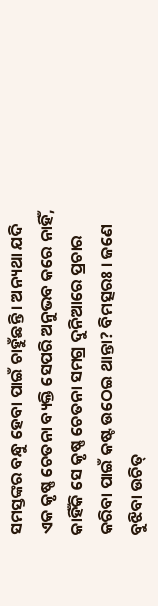ସମସ୍ତଙ୍କର ବନ୍ଧୁ ହେବା ପାଇଁ ଚାହୁଁଛନ୍ତି । ଅନ୍ୟଥା ଯଦି ଏକ କୃଷ୍ଣ ଚେତନା ବ୍ୟକ୍ତି ସେପରି ଅନୁଭବ କରେ ନାହିଁ, କାହିଁକି ସେ କୃଷ୍ଣ ଚେତନା ସମଗ୍ର ଦୁନିଆରେ ପ୍ରଚାର କରିବା ପାଇଁ କଷ୍ଟ ଉଠେଇ ଥାନ୍ତା? ବିମତ୍ସରଃ । ଜଣେ ବୁଝିବା ଉଚିତ୍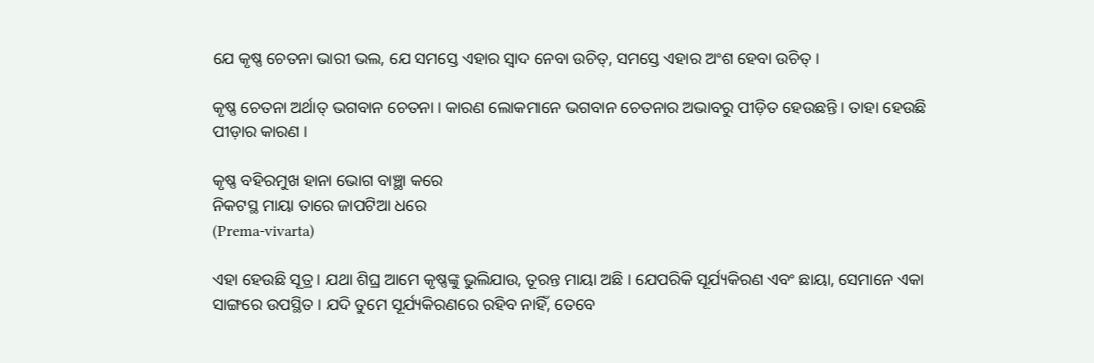ଯେ କୃଷ୍ଣ ଚେତନା ଭାରୀ ଭଲ, ଯେ ସମସ୍ତେ ଏହାର ସ୍ଵାଦ ନେବା ଉଚିତ୍, ସମସ୍ତେ ଏହାର ଅଂଶ ହେବା ଉଚିତ୍ ।

କୃଷ୍ଣ ଚେତନା ଅର୍ଥାତ୍ ଭଗବାନ ଚେତନା । କାରଣ ଲୋକମାନେ ଭଗବାନ ଚେତନାର ଅଭାବରୁ ପୀଡ଼ିତ ହେଉଛନ୍ତି । ତାହା ହେଉଛି ପୀଡ଼ାର କାରଣ ।

କୃଷ୍ଣ ବହିରମୁଖ ହାନା ଭୋଗ ବାଞ୍ଛା କରେ
ନିକଟସ୍ଥ ମାୟା ତାରେ ଜାପଟିଆ ଧରେ
(Prema-vivarta)

ଏହା ହେଉଛି ସୂତ୍ର । ଯଥା ଶିଘ୍ର ଆମେ କୃଷ୍ଣଙ୍କୁ ଭୁଲିଯାଉ, ତୂରନ୍ତ ମାୟା ଅଛି । ଯେପରିକି ସୂର୍ଯ୍ୟକିରଣ ଏବଂ ଛାୟା, ସେମାନେ ଏକା ସାଙ୍ଗରେ ଉପସ୍ଥିତ । ଯଦି ତୁମେ ସୂର୍ଯ୍ୟକିରଣରେ ରହିବ ନାହିଁ, ତେବେ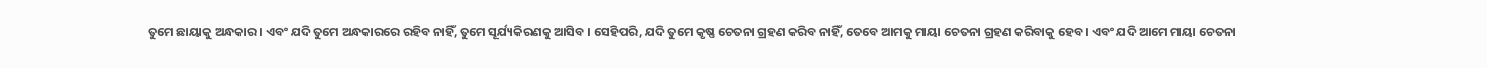ତୁମେ ଛାୟାକୁ ଅନ୍ଧକାର । ଏବଂ ଯଦି ତୁମେ ଅନ୍ଧକାରରେ ରହିବ ନାହିଁ, ତୁମେ ସୂର୍ଯ୍ୟକିରଣକୁ ଆସିବ । ସେହିପରି, ଯଦି ତୁମେ କୃଷ୍ଣ ଚେତନା ଗ୍ରହଣ କରିବ ନାହିଁ, ତେବେ ଆମକୁ ମାୟା ଚେତନା ଗ୍ରହଣ କରିବାକୁ ହେବ । ଏବଂ ଯଦି ଆମେ ମାୟା ଚେତନା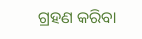ଗ୍ରହଣ କରିବା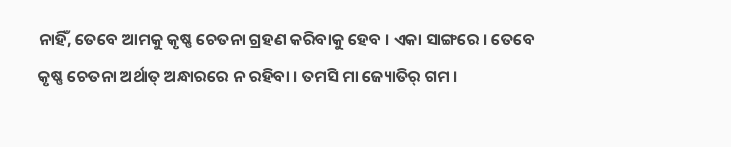ନାହିଁ, ତେବେ ଆମକୁ କୃଷ୍ଣ ଚେତନା ଗ୍ରହଣ କରିବାକୁ ହେବ । ଏକା ସାଙ୍ଗରେ । ତେବେ କୃଷ୍ଣ ଚେତନା ଅର୍ଥାତ୍ ଅନ୍ଧାରରେ ନ ରହିବା । ତମସି ମା ଜ୍ୟୋତିର୍ ଗମ ।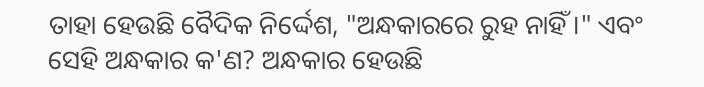ତାହା ହେଉଛି ବୈଦିକ ନିର୍ଦ୍ଦେଶ, "ଅନ୍ଧକାରରେ ରୁହ ନାହିଁ ।" ଏବଂ ସେହି ଅନ୍ଧକାର କ'ଣ? ଅନ୍ଧକାର ହେଉଛି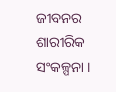ଜୀବନର ଶାରୀରିକ ସଂକଳ୍ପନା ।